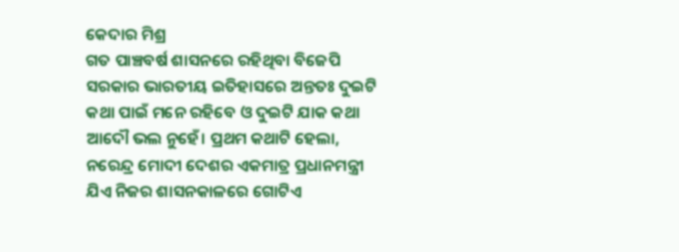କେଦାର ମିଶ୍ର
ଗତ ପାଞ୍ଚବର୍ଷ ଶାସନରେ ରହିଥିବା ବିଜେପି ସରକାର ଭାରତୀୟ ଇତିହାସରେ ଅନ୍ତତଃ ଦୁଇଟି କଥା ପାଇଁ ମନେ ରହିବେ ଓ ଦୁଇଟି ଯାକ କଥା ଆଦୌ ଭଲ ନୁହେଁ। ପ୍ରଥମ କଥାଟି ହେଲା, ନରେନ୍ଦ୍ର ମୋଦୀ ଦେଶର ଏକମାତ୍ର ପ୍ରଧାନମନ୍ତ୍ରୀ ଯିଏ ନିଜର ଶାସନକାଳରେ ଗୋଟିଏ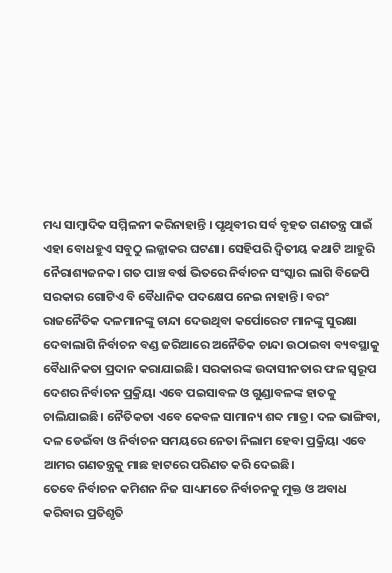ମଧ୍ୟ ସାମ୍ବାଦିକ ସମ୍ମିଳନୀ କରିନାହାନ୍ତି । ପୃଥିବୀର ସର୍ବ ବୃହତ ଗଣତନ୍ତ୍ର ପାଇଁ ଏହା ବୋଧହୁଏ ସବୁଠୁ ଲଜ୍ଜାକର ଘଟଣା। ସେହିପରି ଦ୍ଵିତୀୟ କଥାଟି ଆହୁରି ନୈରାଶ୍ୟଜନକ। ଗତ ପାଞ୍ଚ ବର୍ଷ ଭିତରେ ନିର୍ବାଚନ ସଂସ୍କାର ଲାଗି ବିଜେପି ସରକାର ଗୋଟିଏ ବି ବୈଧାନିକ ପଦକ୍ଷେପ ନେଇ ନାହାନ୍ତି। ବରଂ ରାଜନୈତିକ ଦଳମାନଙ୍କୁ ଚାନ୍ଦା ଦେଉଥିବା କର୍ପୋରେଟ ମାନଙ୍କୁ ସୁରକ୍ଷା ଦେବାଲାଗି ନିର୍ବାଚନ ବଣ୍ଡ ଜରିଆରେ ଅନୈତିକ ଚାନ୍ଦା ଉଠାଇବା ବ୍ୟବସ୍ଥାକୁ ବୈଧାନିକତା ପ୍ରଦାନ କରାଯାଇଛି। ସରକାରଙ୍କ ଉଦାସୀନତାର ଫଳ ସ୍ଵରୂପ ଦେଶର ନିର୍ବାଚନ ପ୍ରକ୍ରିୟା ଏବେ ପଇସାବଳ ଓ ଗୁଣ୍ଡାବଳଙ୍କ ହାତକୁ ଚାଲିଯାଇଛି। ନୈତିକତା ଏବେ କେବଳ ସାମାନ୍ୟ ଶବ୍ଦ ମାତ୍ର। ଦଳ ଭାଙ୍ଗିବା, ଦଳ ଡେଇଁବା ଓ ନିର୍ବାଚନ ସମୟରେ ନେତା ନିଲାମ ହେବା ପ୍ରକ୍ରିୟା ଏବେ ଆମର ଗଣତନ୍ତ୍ରକୁ ମାଛ ହାଟରେ ପରିଣତ କରି ଦେଇଛି।
ତେବେ ନିର୍ବାଚନ କମିଶନ ନିଜ ସାଧ୍ୟମତେ ନିର୍ବାଚନକୁ ମୁକ୍ତ ଓ ଅବାଧ କରିବାର ପ୍ରତିଶୃତି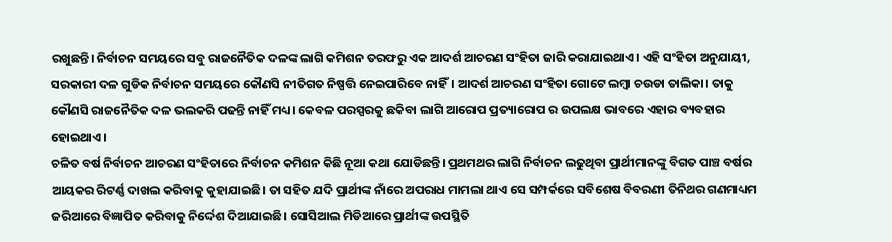ରଖୁଛନ୍ତି। ନିର୍ବାଚନ ସମୟରେ ସବୁ ରାଜନୈତିକ ଦଳଙ୍କ ଲାଗି କମିଶନ ତରଫରୁ ଏକ ଆଦର୍ଶ ଆଚରଣ ସଂହିତା ଜାରି କରାଯାଇଥାଏ। ଏହି ସଂହିତା ଅନୁଯାୟୀ, ସରକାରୀ ଦଳ ଗୁଡିକ ନିର୍ବାଚନ ସମୟରେ କୌଣସି ନୀତିଗତ ନିଷ୍ପତ୍ତି ନେଇପାରିବେ ନାହିଁ। ଆଦର୍ଶ ଆଚରଣ ସଂହିତା ଗୋଟେ ଲମ୍ବା ଚଉଡା ତାଲିକା। ତାକୁ କୌଣସି ରାଜନୈତିକ ଦଳ ଭଲକରି ପଢନ୍ତି ନାହିଁ ମଧ୍ୟ। କେବଳ ପରସ୍ପରକୁ ଛକିବା ଲାଗି ଆରୋପ ପ୍ରତ୍ୟାରୋପ ର ଉପଲକ୍ଷ ଭାବରେ ଏହାର ବ୍ୟବହାର ହୋଇଥାଏ।
ଚଳିତ ବର୍ଷ ନିର୍ବାଚନ ଆଚରଣ ସଂହିତାରେ ନିର୍ବାଚନ କମିଶନ କିଛି ନୂଆ କଥା ଯୋଡିଛନ୍ତି। ପ୍ରଥମଥର ଲାଗି ନିର୍ବାଚନ ଲଢୁଥିବା ପ୍ରାର୍ଥୀମାନଙ୍କୁ ବିଗତ ପାଞ୍ଚ ବର୍ଷର ଆୟକର ରିଟର୍ଣ୍ଣ ଦାଖଲ କରିବାକୁ କୁହାଯାଇଛି। ତା ସହିତ ଯଦି ପ୍ରାର୍ଥୀଙ୍କ ନାଁରେ ଅପରାଧ ମାମଲା ଥାଏ ସେ ସମ୍ପର୍କରେ ସବିଶେଷ ବିବରଣୀ ତିନିଥର ଗଣମାଧ୍ୟମ ଜରିଆରେ ବିଜ୍ଞାପିତ କରିବାକୁ ନିର୍ଦ୍ଦେଶ ଦିଆଯାଇଛି। ସୋସିଆଲ ମିଡିଆରେ ପ୍ରାର୍ଥୀଙ୍କ ଉପସ୍ଥିତି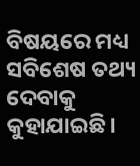ବିଷୟରେ ମଧ୍ୟ ସବିଶେଷ ତଥ୍ୟ ଦେବାକୁ କୁହାଯାଇଛି।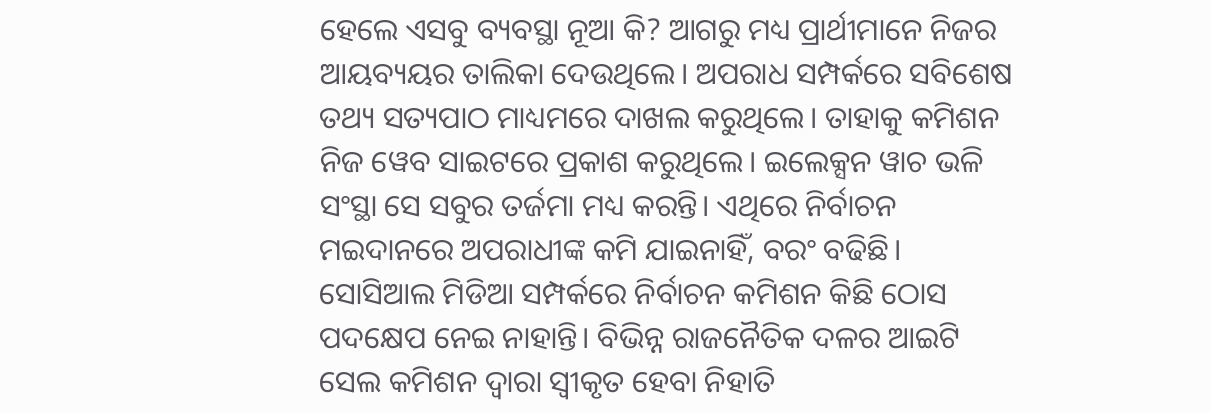ହେଲେ ଏସବୁ ବ୍ୟବସ୍ଥା ନୂଆ କି? ଆଗରୁ ମଧ୍ୟ ପ୍ରାର୍ଥୀମାନେ ନିଜର ଆୟବ୍ୟୟର ତାଲିକା ଦେଉଥିଲେ। ଅପରାଧ ସମ୍ପର୍କରେ ସବିଶେଷ ତଥ୍ୟ ସତ୍ୟପାଠ ମାଧ୍ୟମରେ ଦାଖଲ କରୁଥିଲେ। ତାହାକୁ କମିଶନ ନିଜ ୱେବ ସାଇଟରେ ପ୍ରକାଶ କରୁଥିଲେ। ଇଲେକ୍ସନ ୱାଚ ଭଳି ସଂସ୍ଥା ସେ ସବୁର ତର୍ଜମା ମଧ୍ୟ କରନ୍ତି। ଏଥିରେ ନିର୍ବାଚନ ମଇଦାନରେ ଅପରାଧୀଙ୍କ କମି ଯାଇନାହିଁ, ବରଂ ବଢିଛି।
ସୋସିଆଲ ମିଡିଆ ସମ୍ପର୍କରେ ନିର୍ବାଚନ କମିଶନ କିଛି ଠୋସ ପଦକ୍ଷେପ ନେଇ ନାହାନ୍ତି। ବିଭିନ୍ନ ରାଜନୈତିକ ଦଳର ଆଇଟି ସେଲ କମିଶନ ଦ୍ଵାରା ସ୍ଵୀକୃତ ହେବା ନିହାତି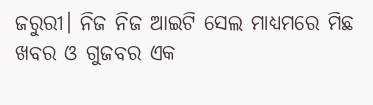ଜରୁରୀ। ନିଜ ନିଜ ଆଇଟି ସେଲ ମାଧ୍ୟମରେ ମିଛ ଖବର ଓ ଗୁଜବର ଏକ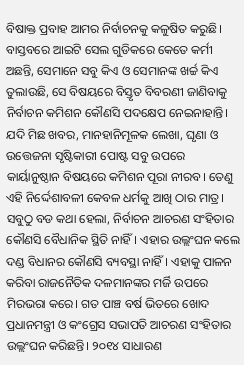ବିଷାକ୍ତ ପ୍ରବାହ ଆମର ନିର୍ବାଚନକୁ କଳୁଷିତ କରୁଛି। ବାସ୍ତବରେ ଆଇଟି ସେଲ ଗୁଡିକରେ କେତେ କର୍ମୀ ଅଛନ୍ତି, ସେମାନେ ସବୁ କିଏ ଓ ସେମାନଙ୍କ ଖର୍ଚ୍ଚ କିଏ ତୁଲାଉଛି, ସେ ବିଷୟରେ ବିସ୍ତୃତ ବିବରଣୀ ଜାଣିବାକୁ ନିର୍ବାଚନ କମିଶନ କୌଣସି ପଦକ୍ଷେପ ନେଇନାହାନ୍ତି। ଯଦି ମିଛ ଖବର, ମାନହାନିମୂଳକ ଲେଖା, ଘୃଣା ଓ ଉତ୍ତେଜନା ସୃଷ୍ଟିକାରୀ ପୋଷ୍ଟ ସବୁ ଉପରେ କାର୍ୟାନୁଷ୍ଠାନ ବିଷୟରେ କମିଶନ ପୂରା ନୀରବ। ତେଣୁ ଏହି ନିର୍ଦ୍ଦେଶାବଳୀ କେବଳ ଧର୍ମକୁ ଆଖି ଠାର ମାତ୍ର।
ସବୁଠୁ ବଡ କଥା ହେଲା, ନିର୍ବାଚନ ଆଚରଣ ସଂହିତାର କୌଣସି ବୈଧାନିକ ସ୍ଥିତି ନାହିଁ। ଏହାର ଉଲ୍ଲଂଘନ କଲେ ଦଣ୍ଡ ବିଧାନର କୌଣସି ବ୍ୟବସ୍ଥା ନାହିଁ। ଏହାକୁ ପାଳନ କରିବା ରାଜନୈତିକ ଦଳମାନଙ୍କର ମର୍ଜି ଉପରେ ମିରଭରା କରେ। ଗତ ପାଞ୍ଚ ବର୍ଷ ଭିତରେ ଖୋଦ ପ୍ରଧାନମନ୍ତ୍ରୀ ଓ କଂଗ୍ରେସ ସଭାପତି ଆଚରଣ ସଂହିତାର ଉଲ୍ଲଂଘନ କରିଛନ୍ତି। ୨୦୧୪ ସାଧାରଣ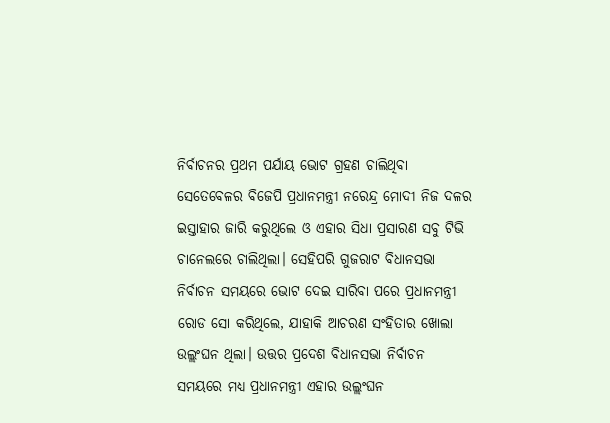ନିର୍ବାଚନର ପ୍ରଥମ ପର୍ଯାୟ ଭୋଟ ଗ୍ରହଣ ଚାଲିଥିବା ସେତେବେଳର ବିଜେପି ପ୍ରଧାନମନ୍ତ୍ରୀ ନରେନ୍ଦ୍ର ମୋଦୀ ନିଜ ଦଳର ଇସ୍ତାହାର ଜାରି କରୁଥିଲେ ଓ ଏହାର ସିଧା ପ୍ରସାରଣ ସବୁ ଟିଭି ଚାନେଲରେ ଚାଲିଥିଲା। ସେହିପରି ଗୁଜରାଟ ବିଧାନସଭା ନିର୍ବାଚନ ସମୟରେ ଭୋଟ ଦେଇ ସାରିବା ପରେ ପ୍ରଧାନମନ୍ତ୍ରୀ ରୋଡ ସୋ କରିଥିଲେ, ଯାହାକି ଆଚରଣ ସଂହିତାର ଖୋଲା ଉଲ୍ଲଂଘନ ଥିଲା। ଉତ୍ତର ପ୍ରଦେଶ ବିଧାନସଭା ନିର୍ବାଚନ ସମୟରେ ମଧ୍ୟ ପ୍ରଧାନମନ୍ତ୍ରୀ ଏହାର ଉଲ୍ଲଂଘନ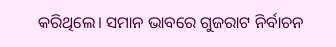କରିଥିଲେ। ସମାନ ଭାବରେ ଗୁଜରାଟ ନିର୍ବାଚନ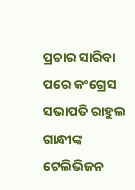ପ୍ରଚାର ସାରିବା ପରେ କଂଗ୍ରେସ ସଭାପତି ରାହୁଲ ଗାନ୍ଧୀଙ୍କ ଟେଲିଭିଜନ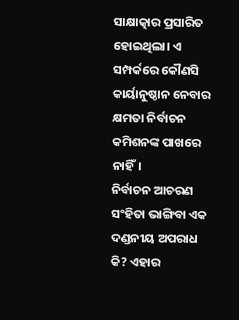ସାକ୍ଷାତ୍କାର ପ୍ରସାରିତ ହୋଇଥିଲା। ଏ ସମ୍ପର୍କରେ କୌଣସି କାର୍ୟାନୁଷ୍ଠାନ ନେବାର କ୍ଷମତା ନିର୍ବାଚନ କମିଶନଙ୍କ ପାଖରେ ନାହିଁ।
ନିର୍ବାଚନ ଆଚରଣ ସଂହିତା ଭାଙ୍ଗିବା ଏକ ଦଣ୍ଡନୀୟ ଅପରାଧ କି? ଏହାର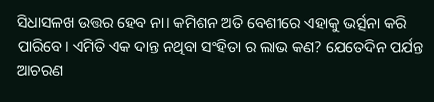ସିଧାସଳଖ ଉତ୍ତର ହେବ ନା। କମିଶନ ଅତି ବେଶୀରେ ଏହାକୁ ଭର୍ତ୍ସନା କରି ପାରିବେ। ଏମିତି ଏକ ଦାନ୍ତ ନଥିବା ସଂହିତା ର ଲାଭ କଣ? ଯେତେଦିନ ପର୍ଯନ୍ତ ଆଚରଣ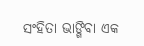ସଂହିତା ଭାଙ୍ଗିବା ଏକ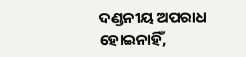ଦଣ୍ଡନୀୟ ଅପରାଧ ହୋଇନାହିଁ,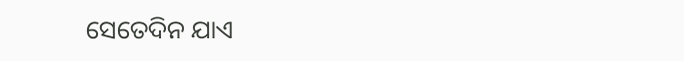ସେତେଦିନ ଯାଏ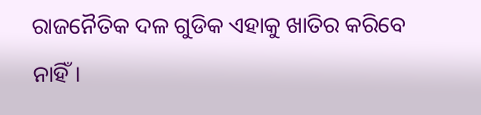ରାଜନୈତିକ ଦଳ ଗୁଡିକ ଏହାକୁ ଖାତିର କରିବେ ନାହିଁ।